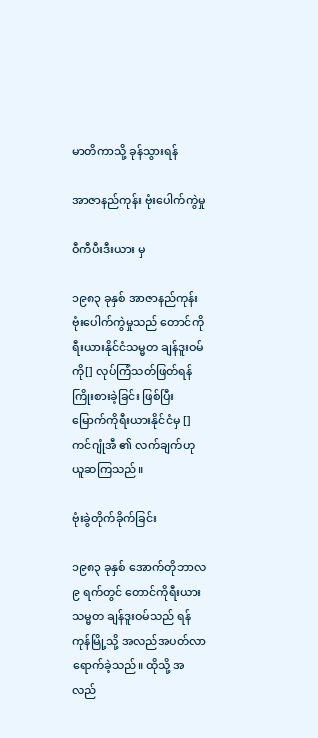မာတိကာသို့ ခုန်သွားရန်

အာဇာနည်ကုန်း ဗုံးပေါက်ကွဲမှု

ဝီကီပီးဒီးယား မှ

၁၉၈၃ ခုနှစ် အာဇာနည်ကုန်း ဗုံးပေါက်ကွဲမှုသည် တောင်ကိုရီးယားနိုင်ငံသမ္မတ ချန်ဒူးဝမ်ကို[] လုပ်ကြံသတ်ဖြတ်ရန် ကြိုးစားခဲ့ခြင်း ဖြစ်ပြီး မြောက်ကိုရီးယားနိုင်ငံမှ []ကင်ဂျုံအီ ၏ လက်ချက်ဟု ယူဆကြသည်။

ဗုံးခွဲတိုက်ခိုက်ခြင်း

၁၉၈၃ ခုနှစ် အောက်တိုဘာလ ၉ ရက်တွင် တောင်ကိုရီးယား သမ္မတ ချန်ဒူးဝမ်သည် ရန်ကုန်မြို့သို့ အလည်အပတ်လာရောက်ခဲ့သည်။ ထိုသို့ အလည်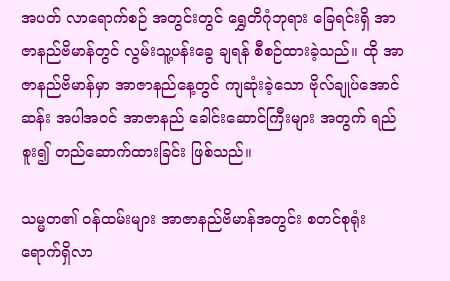အပတ် လာရောက်စဉ် အတွင်းတွင် ရွှေတိဂုံဘုရား ခြေရင်းရှိ အာဇာနည်ဗိမာန်တွင် လွမ်းသူ့ပန်းခွေ ချရန် စီစဉ်ထားခဲ့သည်။ ထို အာဇာနည်ဗိမာန်မှာ အာဇာနည်နေ့တွင် ကျဆုံးခဲ့သော ဗိုလ်ချုပ်အောင်ဆန်း အပါအဝင် အာဇာနည် ခေါင်းဆောင်ကြီးများ အတွက် ရည်စူး၍ တည်ဆောက်ထားခြင်း ဖြစ်သည်။

သမ္မတ၏ ဝန်ထမ်းများ အာဇာနည်ဗိမာန်အတွင်း စတင်စုရုံး ရောက်ရှိလာ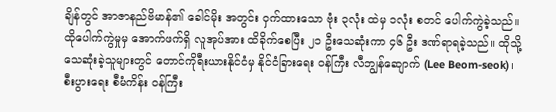ချိန်တွင် အာဇာနည်ဗိမာန်၏ ခေါင်မိုး အတွင်း ဝှက်ထားသော ဗုံး ၃လုံး ထဲမှ ၁လုံး စတင် ပေါက်ကွဲခဲ့သည်။ ထိုပေါက်ကွဲမှုမှ အောက်ဖက်ရှိ လူအုပ်အား ထိခိုက်စေပြီး ၂၁ ဦးသေဆုံးကာ ၄၆ ဦး ဒဏ်ရာရခဲ့သည်။ ထိုသို့ သေဆုံးခဲ့သူများတွင် တောင်ကိုရီးယားနိုင်ငံမှ နိုင်ငံခြားရေး ဝန်ကြီး လီဘျွန်ဆျောက် (Lee Beom-seok)၊ စီးပွားရေး စီမံကိန်း ဝန်ကြီး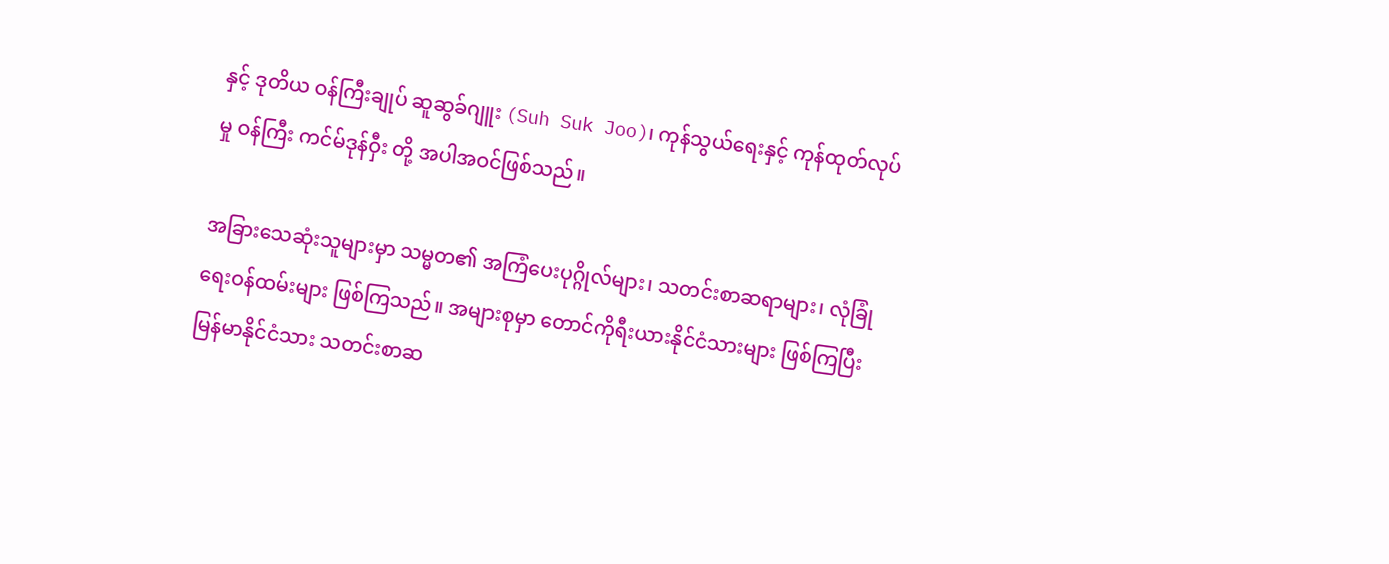နှင့် ဒုတိယ ဝန်ကြီးချုပ် ဆူဆွခ်ဂျူး (Suh Suk Joo)၊ ကုန်သွယ်ရေးနှင့် ကုန်ထုတ်လုပ်မှု ဝန်ကြီး ကင်မ်ဒုန်ဝှီး တို့ အပါအဝင်ဖြစ်သည်။

အခြားသေဆုံးသူများမှာ သမ္မတ၏ အကြံပေးပုဂ္ဂိုလ်များ၊ သတင်းစာဆရာများ၊ လုံခြုံရေးဝန်ထမ်းများ ဖြစ်ကြသည်။ အများစုမှာ တောင်ကိုရီးယားနိုင်ငံသားများ ဖြစ်ကြပြီး မြန်မာနိုင်ငံသား သတင်းစာဆ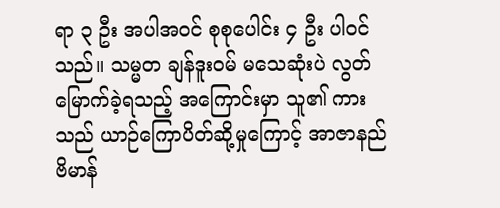ရာ ၃ ဦး အပါအဝင် စုစုပေါင်း ၄ ဦး ပါဝင်သည်။ သမ္မတ ချန်ဒူးဝမ် မသေဆုံးပဲ လွတ်မြောက်ခဲ့ရသည့် အကြောင်းမှာ သူ၏ ကားသည် ယာဉ်ကြောပိတ်ဆို့မှုကြောင့် အာဇာနည် ဗိမာန်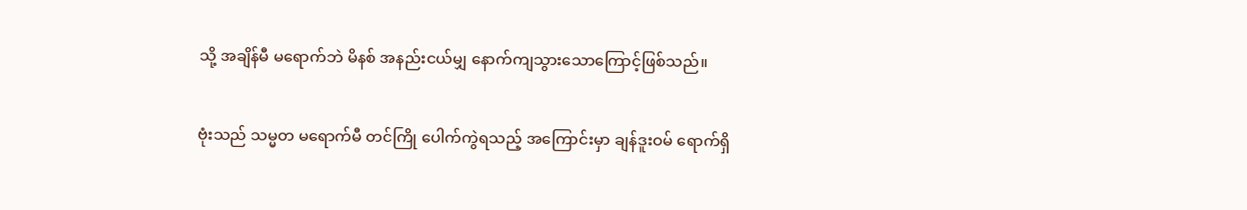သို့ အချိန်မီ မရောက်ဘဲ မိနစ် အနည်းငယ်မျှ နောက်ကျသွားသောကြောင့်ဖြစ်သည်။

ဗုံးသည် သမ္မတ မရောက်မီ တင်ကြို ပေါက်ကွဲရသည့် အကြောင်းမှာ ချန်ဒူးဝမ် ရောက်ရှိ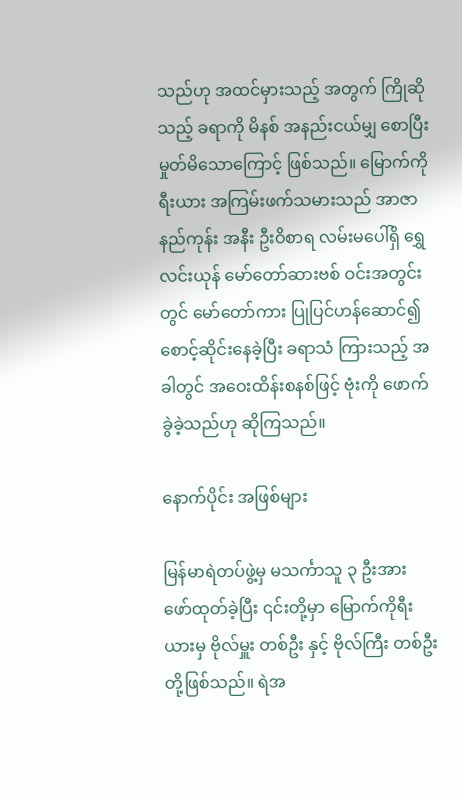သည်ဟု အထင်မှားသည့် အတွက် ကြိုဆိုသည့် ခရာကို မိနစ် အနည်းငယ်မျှ စောပြီး မှုတ်မိသောကြောင့် ဖြစ်သည်။ မြောက်ကိုရီးယား အကြမ်းဖက်သမားသည် အာဇာနည်ကုန်း အနီး ဦးဝိစာရ လမ်းမပေါ်ရှိ ရွှေလင်းယုန် မော်တော်ဆားဗစ် ဝင်းအတွင်းတွင် မော်တော်ကား ပြုပြင်ဟန်ဆောင်၍ စောင့်ဆိုင်းနေခဲ့ပြီး ခရာသံ ကြားသည့် အခါတွင် အဝေးထိန်းစနစ်ဖြင့် ဗုံးကို ဖောက်ခွဲခဲ့သည်ဟု ဆိုကြသည်။

နောက်ပိုင်း အဖြစ်များ

မြန်မာရဲတပ်ဖွဲ့မှ မသင်္ကာသူ ၃ ဦးအား ဖော်ထုတ်ခဲ့ပြီး ၎င်းတို့မှာ မြောက်ကိုရီးယားမှ ဗိုလ်မှူး တစ်ဦး နှင့် ဗိုလ်ကြီး တစ်ဦးတို့ဖြစ်သည်။ ရဲအ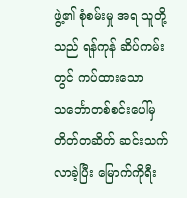ဖွဲ့၏ စုံစမ်းမှု အရ သူတို့သည် ရန်ကုန် ဆိပ်ကမ်းတွင် ကပ်ထားသော သင်္ဘောတစ်စင်းပေါ်မှ တိတ်တဆိတ် ဆင်းသက်လာခဲ့ပြီး မြောက်ကိုရီး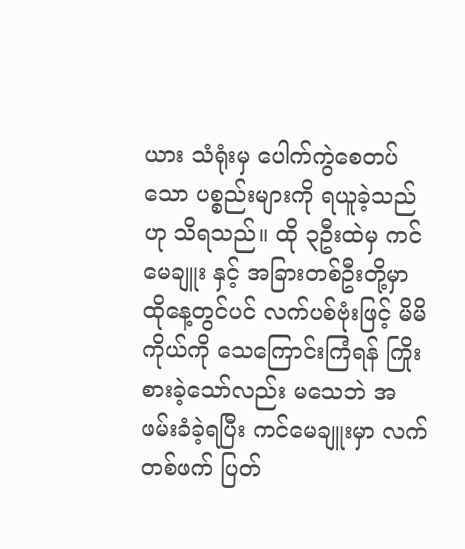ယား သံရုံးမှ ပေါက်ကွဲစေတပ်သော ပစ္စည်းများကို ရယူခဲ့သည်ဟု သိရသည်။ ထို ၃ဦးထဲမှ ကင်မေချူး နှင့် အခြားတစ်ဦးတို့မှာ ထိုနေ့တွင်ပင် လက်ပစ်ဗုံးဖြင့် မိမိကိုယ်ကို သေကြောင်းကြံရန် ကြိုးစားခဲ့သော်လည်း မသေဘဲ အဖမ်းခံခဲ့ရပြီး ကင်မေချူးမှာ လက်တစ်ဖက် ပြတ်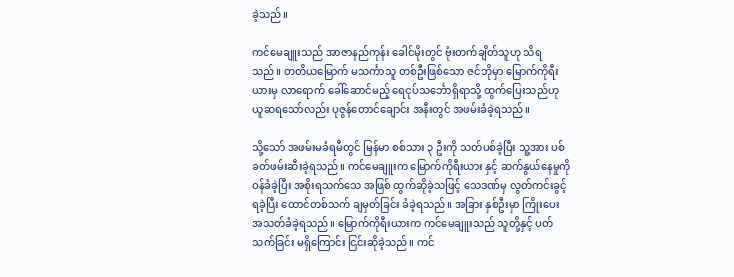ခဲ့သည်။

ကင်မေချူးသည် အာဇာနည်ကုန်း ခေါင်မိုးတွင် ဗုံးတက်ချိတ်သူဟု သိရသည်။ တတိယမြောက် မသင်္ကာသူ တစ်ဦးဖြစ်သော ဇင်ဘိုမှာ မြောက်ကိုရီးယားမှ လာရောက် ခေါ်ဆောင်မည့် ရေငုပ်သင်္ဘောရှိရာသို့ ထွက်ပြေးသည်ဟု ယူဆရသော်လည်း ပုဇွန်တောင်ချောင်း အနီးတွင် အဖမ်းခံခဲ့ရသည်။

သို့သော် အဖမ်းမခံရမီတွင် မြန်မာ စစ်သား ၃ ဦးကို သတ်ပစ်ခဲ့ပြီး သူ့အား ပစ်ခတ်ဖမ်းဆီးခဲ့ရသည်။ ကင်မေချူးက မြောက်ကိုရီးယား နှင့် ဆက်နွယ်နေမှုကို ဝန်ခံခဲ့ပြီး အစိုးရသက်သေ အဖြစ် ထွက်ဆိုခဲ့သဖြင့် သေဒဏ်မှ လွတ်ကင်းခွင့် ရခဲ့ပြီး ထောင်တစ်သက် ချမှတ်ခြင်း ခံခဲ့ရသည်။ အခြား နှစ်ဦးမှာ ကြိုးပေး အသတ်ခံခဲ့ရသည်။ မြောက်ကိုရီးယားက ကင်မေချူးသည် သူတို့နှင့် ပတ်သက်ခြင်း မရှိကြောင်း ငြင်းဆိုခဲ့သည်။ ကင်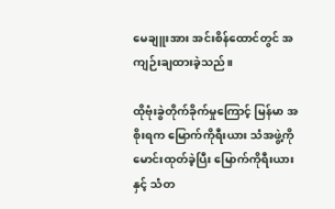မေချူးအား အင်းစိန်ထောင်တွင် အကျဉ်းချထားခဲ့သည်။

ထိုဗုံးခွဲတိုက်ခိုက်မှုကြောင့် မြန်မာ အစိုးရက မြောက်ကိုရီးယား သံအဖွဲ့ကို မောင်းထုတ်ခဲ့ပြီး မြောက်ကိုရီးယားနှင့် သံတ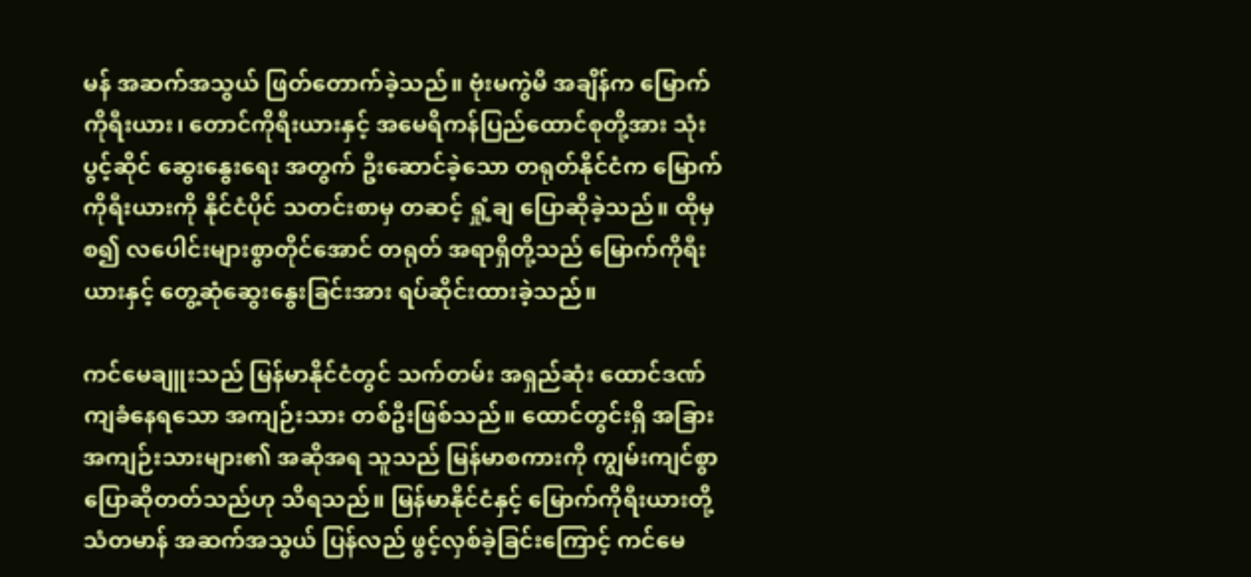မန် အဆက်အသွယ် ဖြတ်တောက်ခဲ့သည်။ ဗုံးမကွဲမီ အချိန်က မြောက်ကိုရီးယား၊ တောင်ကိုရီးယားနှင့် အမေရိကန်ပြည်ထောင်စုတို့အား သုံးပွင့်ဆိုင် ဆွေးနွေးရေး အတွက် ဦးဆောင်ခဲ့သော တရုတ်နိုင်ငံက မြောက်ကိုရီးယားကို နိုင်ငံပိုင် သတင်းစာမှ တဆင့် ရှုံ့ချ ပြောဆိုခဲ့သည်။ ထိုမှစ၍ လပေါင်းများစွာတိုင်အောင် တရုတ် အရာရှိတို့သည် မြောက်ကိုရီးယားနှင့် တွေ့ဆုံဆွေးနွေးခြင်းအား ရပ်ဆိုင်းထားခဲ့သည်။

ကင်မေချူးသည် မြန်မာနိုင်ငံတွင် သက်တမ်း အရှည်ဆုံး ထောင်ဒဏ် ကျခံနေရသော အကျဉ်းသား တစ်ဦးဖြစ်သည်။ ထောင်တွင်းရှိ အခြား အကျဉ်းသားများ၏ အဆိုအရ သူသည် မြန်မာစကားကို ကျွမ်းကျင်စွာ ပြောဆိုတတ်သည်ဟု သိရသည်။ မြန်မာနိုင်ငံနှင့် မြောက်ကိုရီးယားတို့ သံတမာန် အဆက်အသွယ် ပြန်လည် ဖွင့်လှစ်ခဲ့ခြင်းကြောင့် ကင်မေ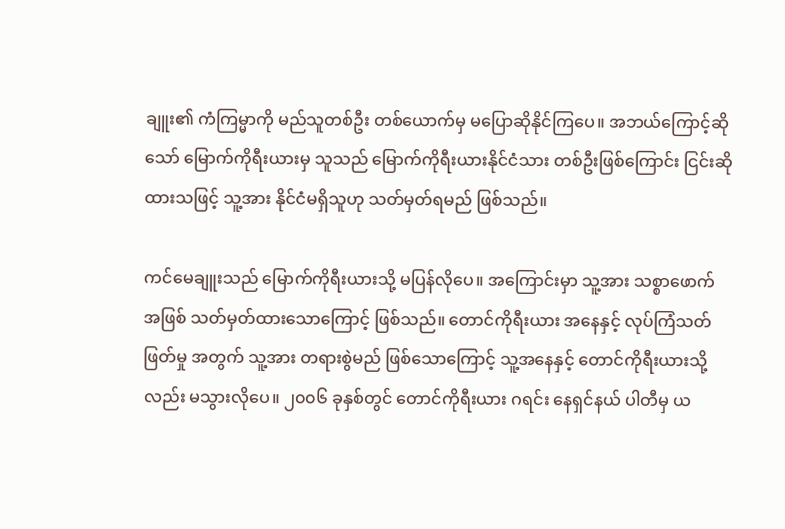ချူး၏ ကံကြမ္မာကို မည်သူတစ်ဦး တစ်ယောက်မှ မပြောဆိုနိုင်ကြပေ။ အဘယ်ကြောင့်ဆိုသော် မြောက်ကိုရီးယားမှ သူသည် မြောက်ကိုရီးယားနိုင်ငံသား တစ်ဦးဖြစ်ကြောင်း ငြင်းဆိုထားသဖြင့် သူ့အား နိုင်ငံမရှိသူဟု သတ်မှတ်ရမည် ဖြစ်သည်။

ကင်မေချူးသည် မြောက်ကိုရီးယားသို့ မပြန်လိုပေ။ အကြောင်းမှာ သူ့အား သစ္စာဖောက် အဖြစ် သတ်မှတ်ထားသောကြောင့် ဖြစ်သည်။ တောင်ကိုရီးယား အနေနှင့် လုပ်ကြံသတ်ဖြတ်မှု အတွက် သူ့အား တရားစွဲမည် ဖြစ်သောကြောင့် သူ့အနေနှင့် တောင်ကိုရီးယားသို့လည်း မသွားလိုပေ။ ၂၀၀၆ ခုနှစ်တွင် တောင်ကိုရီးယား ဂရင်း နေရှင်နယ် ပါတီမှ ယ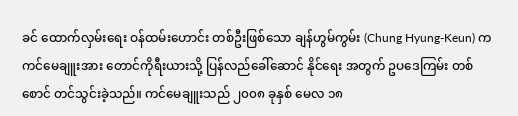ခင် ထောက်လှမ်းရေး ဝန်ထမ်းဟောင်း တစ်ဦးဖြစ်သော ချန်ဟွမ်ကွမ်း (Chung Hyung-Keun) က ကင်မေချူးအား တောင်ကိုရီးယားသို့ ပြန်လည်ခေါ်ဆောင် နိုင်ရေး အတွက် ဥပဒေကြမ်း တစ်စောင် တင်သွင်းခဲ့သည်။ ကင်မေချူးသည် ၂၀၀၈ ခုနှစ် မေလ ၁၈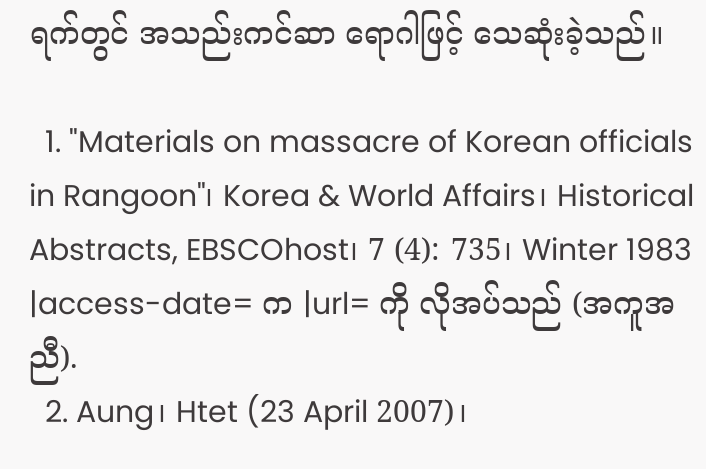ရက်တွင် အသည်းကင်ဆာ ရောဂါဖြင့် သေဆုံးခဲ့သည်။

  1. "Materials on massacre of Korean officials in Rangoon"၊ Korea & World Affairs၊ Historical Abstracts, EBSCOhost၊ 7 (4): 735၊ Winter 1983 |access-date= က |url= ကို လိုအပ်သည် (အကူအညီ).
  2. Aung၊ Htet (23 April 2007)၊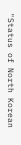"Status of North Korean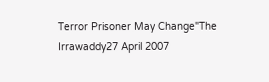Terror Prisoner May Change"The Irrawaddy27 April 2007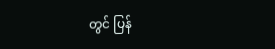တွင် ပြန်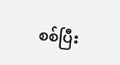စစ်ပြီး